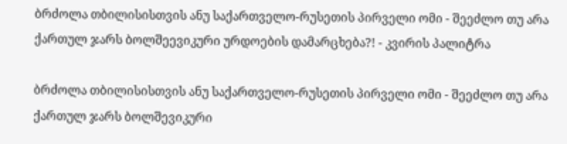ბრძოლა თბილისისთვის ანუ საქართველო-რუსეთის პირველი ომი - შეეძლო თუ არა ქართულ ჯარს ბოლშეევიკური ურდოების დამარცხება?! - კვირის პალიტრა

ბრძოლა თბილისისთვის ანუ საქართველო-რუსეთის პირველი ომი - შეეძლო თუ არა ქართულ ჯარს ბოლშევიკური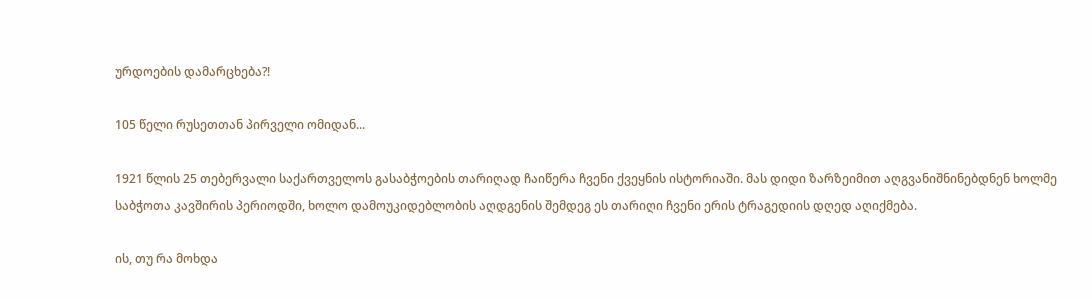ურდოების დამარცხება?!

105 წელი რუსეთთან პირველი ომიდან...

1921 წლის 25 თებერვალი საქართველოს გასაბჭოების თარიღად ჩაიწერა ჩვენი ქვეყნის ისტორიაში. მას დიდი ზარზეიმით აღგვანიშნინებდნენ ხოლმე საბჭოთა კავშირის პერიოდში, ხოლო დამოუკიდებლობის აღდგენის შემდეგ ეს თარიღი ჩვენი ერის ტრაგედიის დღედ აღიქმება.

ის, თუ რა მოხდა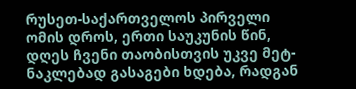რუსეთ-საქართველოს პირველი ომის დროს, ერთი საუკუნის წინ, დღეს ჩვენი თაობისთვის უკვე მეტ-ნაკლებად გასაგები ხდება, რადგან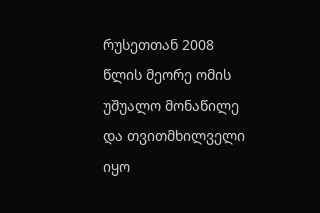რუსეთთან 2008 წლის მეორე ომის უშუალო მონაწილე და თვითმხილველი იყო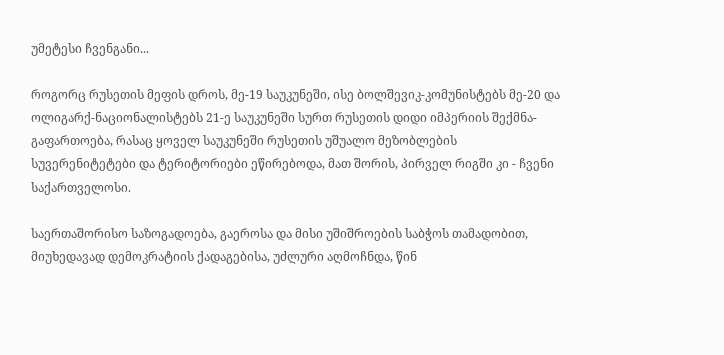უმეტესი ჩვენგანი...

როგორც რუსეთის მეფის დროს, მე-19 საუკუნეში, ისე ბოლშევიკ-კომუნისტებს მე-20 და ოლიგარქ-ნაციონალისტებს 21-ე საუკუნეში სურთ რუსეთის დიდი იმპერიის შექმნა-გაფართოება, რასაც ყოველ საუკუნეში რუსეთის უშუალო მეზობლების სუვერენიტეტები და ტერიტორიები ეწირებოდა, მათ შორის, პირველ რიგში კი - ჩვენი საქართველოსი.

საერთაშორისო საზოგადოება, გაეროსა და მისი უშიშროების საბჭოს თამადობით, მიუხედავად დემოკრატიის ქადაგებისა, უძლური აღმოჩნდა, წინ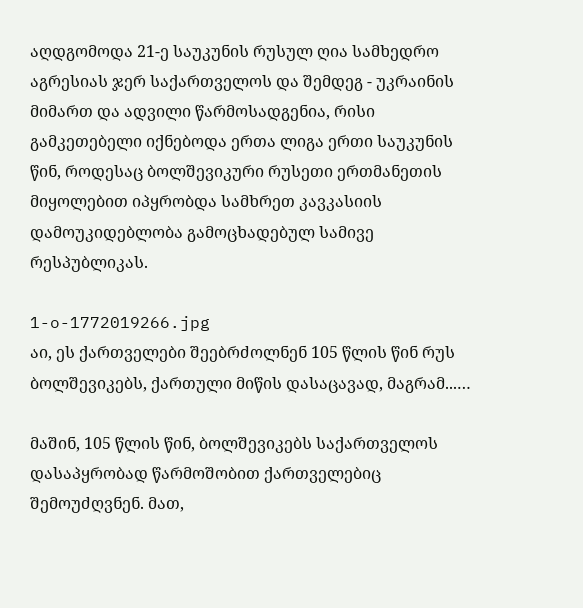აღდგომოდა 21-ე საუკუნის რუსულ ღია სამხედრო აგრესიას ჯერ საქართველოს და შემდეგ - უკრაინის მიმართ და ადვილი წარმოსადგენია, რისი გამკეთებელი იქნებოდა ერთა ლიგა ერთი საუკუნის წინ, როდესაც ბოლშევიკური რუსეთი ერთმანეთის მიყოლებით იპყრობდა სამხრეთ კავკასიის დამოუკიდებლობა გამოცხადებულ სამივე რესპუბლიკას.

1-o-1772019266.jpg
აი, ეს ქართველები შეებრძოლნენ 105 წლის წინ რუს ბოლშევიკებს, ქართული მიწის დასაცავად, მაგრამ...…

მაშინ, 105 წლის წინ, ბოლშევიკებს საქართველოს დასაპყრობად წარმოშობით ქართველებიც შემოუძღვნენ. მათ,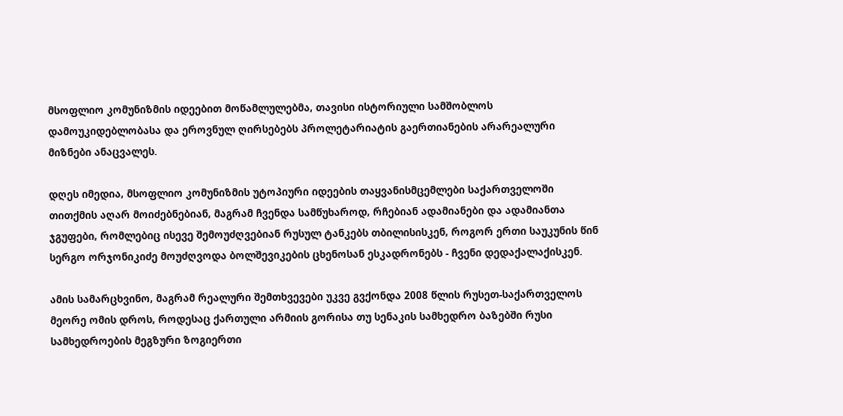მსოფლიო კომუნიზმის იდეებით მოწამლულებმა, თავისი ისტორიული სამშობლოს დამოუკიდებლობასა და ეროვნულ ღირსებებს პროლეტარიატის გაერთიანების არარეალური მიზნები ანაცვალეს.

დღეს იმედია, მსოფლიო კომუნიზმის უტოპიური იდეების თაყვანისმცემლები საქართველოში თითქმის აღარ მოიძებნებიან, მაგრამ ჩვენდა სამწუხაროდ, რჩებიან ადამიანები და ადამიანთა ჯგუფები, რომლებიც ისევე შემოუძღვებიან რუსულ ტანკებს თბილისისკენ, როგორ ერთი საუკუნის წინ სერგო ორჯონიკიძე მოუძღვოდა ბოლშევიკების ცხენოსან ესკადრონებს - ჩვენი დედაქალაქისკენ.

ამის სამარცხვინო, მაგრამ რეალური შემთხვევები უკვე გვქონდა 2008 წლის რუსეთ-საქართველოს მეორე ომის დროს, როდესაც ქართული არმიის გორისა თუ სენაკის სამხედრო ბაზებში რუსი სამხედროების მეგზური ზოგიერთი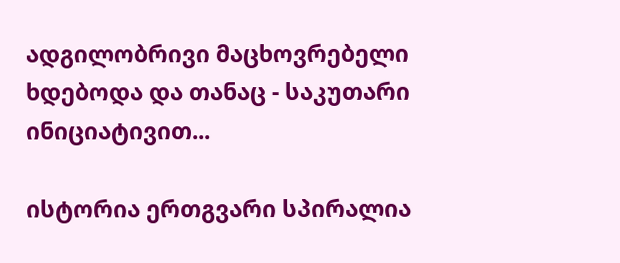ადგილობრივი მაცხოვრებელი ხდებოდა და თანაც - საკუთარი ინიციატივით...

ისტორია ერთგვარი სპირალია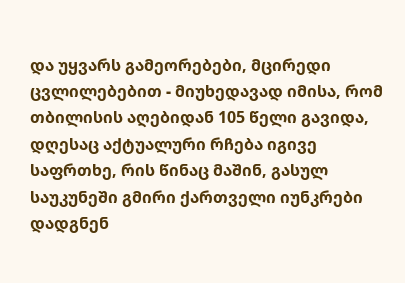და უყვარს გამეორებები, მცირედი ცვლილებებით - მიუხედავად იმისა, რომ თბილისის აღებიდან 105 წელი გავიდა, დღესაც აქტუალური რჩება იგივე საფრთხე, რის წინაც მაშინ, გასულ საუკუნეში გმირი ქართველი იუნკრები დადგნენ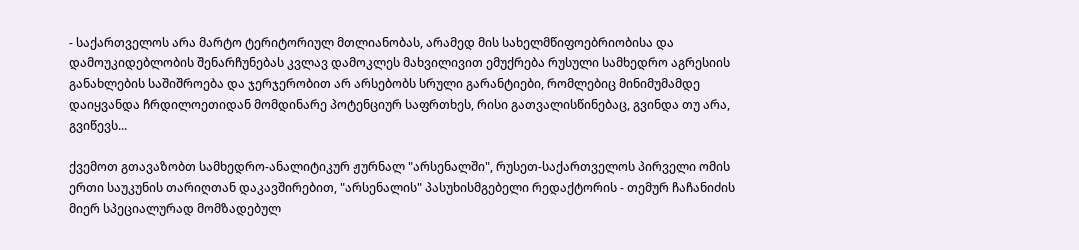- საქართველოს არა მარტო ტერიტორიულ მთლიანობას, არამედ მის სახელმწიფოებრიობისა და დამოუკიდებლობის შენარჩუნებას კვლავ დამოკლეს მახვილივით ემუქრება რუსული სამხედრო აგრესიის განახლების საშიშროება და ჯერჯერობით არ არსებობს სრული გარანტიები, რომლებიც მინიმუმამდე დაიყვანდა ჩრდილოეთიდან მომდინარე პოტენციურ საფრთხეს, რისი გათვალისწინებაც, გვინდა თუ არა, გვიწევს...

ქვემოთ გთავაზობთ სამხედრო-ანალიტიკურ ჟურნალ "არსენალში", რუსეთ-საქართველოს პირველი ომის ერთი საუკუნის თარიღთან დაკავშირებით, "არსენალის" პასუხისმგებელი რედაქტორის - თემურ ჩაჩანიძის მიერ სპეციალურად მომზადებულ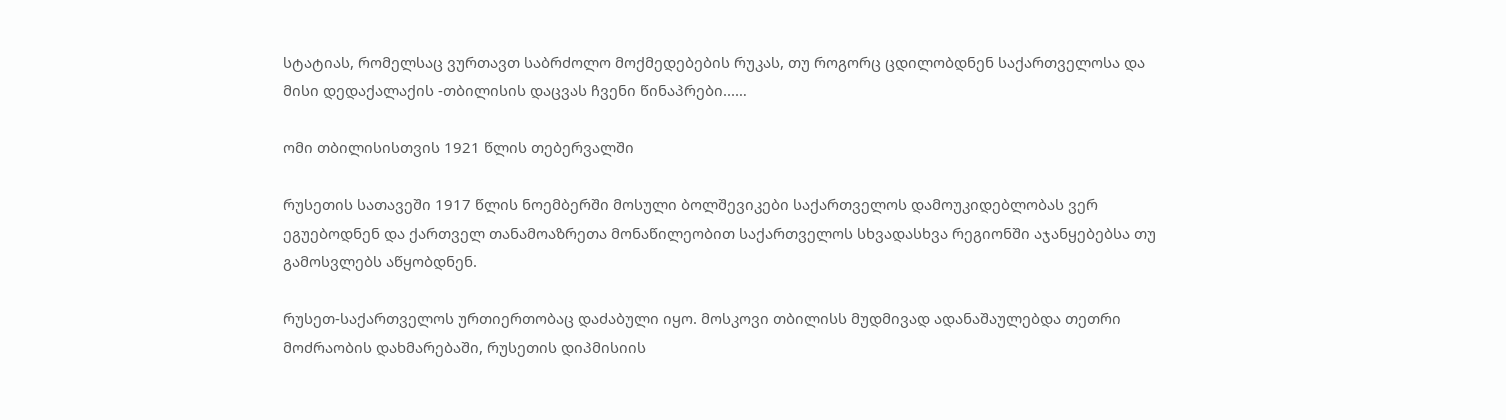სტატიას, რომელსაც ვურთავთ საბრძოლო მოქმედებების რუკას, თუ როგორც ცდილობდნენ საქართველოსა და მისი დედაქალაქის -თბილისის დაცვას ჩვენი წინაპრები...…

ომი თბილისისთვის 1921 წლის თებერვალში

რუსეთის სათავეში 1917 წლის ნოემბერში მოსული ბოლშევიკები საქართველოს დამოუკიდებლობას ვერ ეგუებოდნენ და ქართველ თანამოაზრეთა მონაწილეობით საქართველოს სხვადასხვა რეგიონში აჯანყებებსა თუ გამოსვლებს აწყობდნენ.

რუსეთ-საქართველოს ურთიერთობაც დაძაბული იყო. მოსკოვი თბილისს მუდმივად ადანაშაულებდა თეთრი მოძრაობის დახმარებაში, რუსეთის დიპმისიის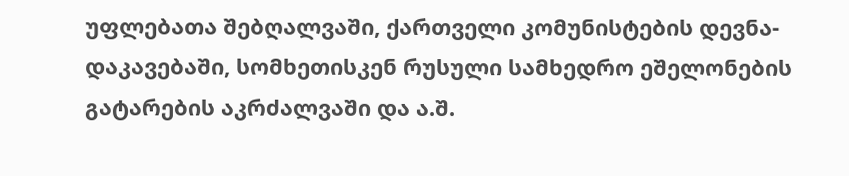უფლებათა შებღალვაში, ქართველი კომუნისტების დევნა-დაკავებაში, სომხეთისკენ რუსული სამხედრო ეშელონების გატარების აკრძალვაში და ა.შ.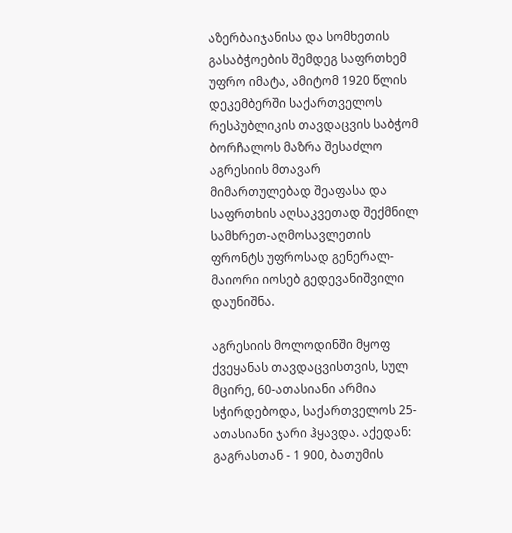აზერბაიჯანისა და სომხეთის გასაბჭოების შემდეგ საფრთხემ უფრო იმატა, ამიტომ 1920 წლის დეკემბერში საქართველოს რესპუბლიკის თავდაცვის საბჭომ ბორჩალოს მაზრა შესაძლო აგრესიის მთავარ მიმართულებად შეაფასა და საფრთხის აღსაკვეთად შექმნილ სამხრეთ-აღმოსავლეთის ფრონტს უფროსად გენერალ-მაიორი იოსებ გედევანიშვილი დაუნიშნა.

აგრესიის მოლოდინში მყოფ ქვეყანას თავდაცვისთვის, სულ მცირე, 60-ათასიანი არმია სჭირდებოდა, საქართველოს 25-ათასიანი ჯარი ჰყავდა. აქედან: გაგრასთან - 1 900, ბათუმის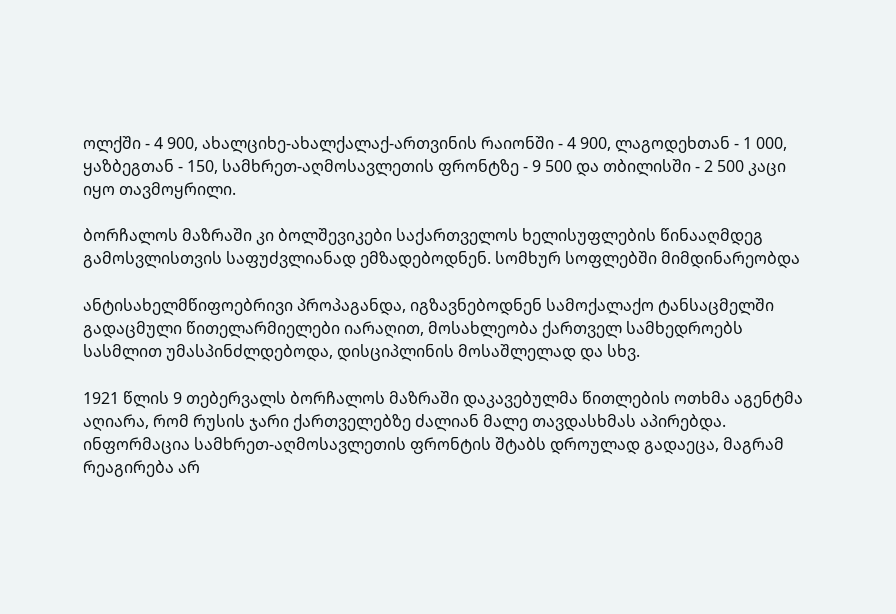ოლქში - 4 900, ახალციხე-ახალქალაქ-ართვინის რაიონში - 4 900, ლაგოდეხთან - 1 000, ყაზბეგთან - 150, სამხრეთ-აღმოსავლეთის ფრონტზე - 9 500 და თბილისში - 2 500 კაცი იყო თავმოყრილი.

ბორჩალოს მაზრაში კი ბოლშევიკები საქართველოს ხელისუფლების წინააღმდეგ გამოსვლისთვის საფუძვლიანად ემზადებოდნენ. სომხურ სოფლებში მიმდინარეობდა

ანტისახელმწიფოებრივი პროპაგანდა, იგზავნებოდნენ სამოქალაქო ტანსაცმელში გადაცმული წითელარმიელები იარაღით, მოსახლეობა ქართველ სამხედროებს სასმლით უმასპინძლდებოდა, დისციპლინის მოსაშლელად და სხვ.

1921 წლის 9 თებერვალს ბორჩალოს მაზრაში დაკავებულმა წითლების ოთხმა აგენტმა აღიარა, რომ რუსის ჯარი ქართველებზე ძალიან მალე თავდასხმას აპირებდა. ინფორმაცია სამხრეთ-აღმოსავლეთის ფრონტის შტაბს დროულად გადაეცა, მაგრამ რეაგირება არ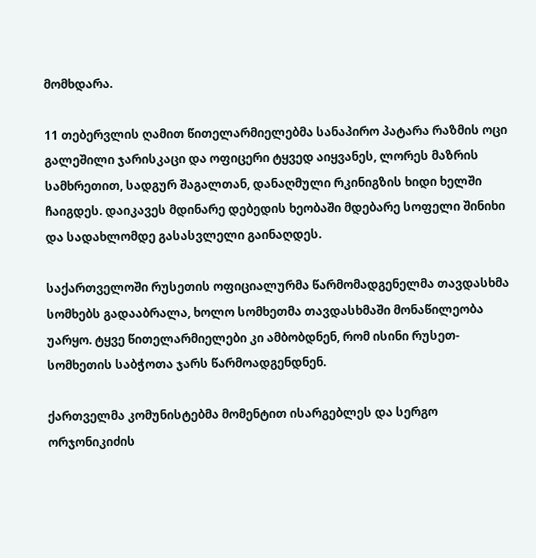მომხდარა.

11 თებერვლის ღამით წითელარმიელებმა სანაპირო პატარა რაზმის ოცი გალეშილი ჯარისკაცი და ოფიცერი ტყვედ აიყვანეს, ლორეს მაზრის სამხრეთით, სადგურ შაგალთან, დანაღმული რკინიგზის ხიდი ხელში ჩაიგდეს. დაიკავეს მდინარე დებედის ხეობაში მდებარე სოფელი შინიხი და სადახლომდე გასასვლელი გაინაღდეს.

საქართველოში რუსეთის ოფიციალურმა წარმომადგენელმა თავდასხმა სომხებს გადააბრალა, ხოლო სომხეთმა თავდასხმაში მონაწილეობა უარყო. ტყვე წითელარმიელები კი ამბობდნენ, რომ ისინი რუსეთ-სომხეთის საბჭოთა ჯარს წარმოადგენდნენ.

ქართველმა კომუნისტებმა მომენტით ისარგებლეს და სერგო ორჯონიკიძის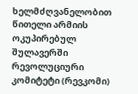ხელმძღვანელობით წითელი არმიის ოკუპირებულ შულავერში რევოლუციური კომიტეტი (რევკომი)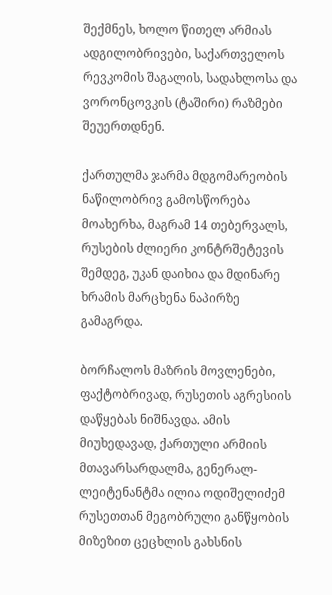შექმნეს, ხოლო წითელ არმიას ადგილობრივები, საქართველოს რევკომის შაგალის, სადახლოსა და ვორონცოვკის (ტაშირი) რაზმები შეუერთდნენ.

ქართულმა ჯარმა მდგომარეობის ნაწილობრივ გამოსწორება მოახერხა, მაგრამ 14 თებერვალს, რუსების ძლიერი კონტრშეტევის შემდეგ, უკან დაიხია და მდინარე ხრამის მარცხენა ნაპირზე გამაგრდა.

ბორჩალოს მაზრის მოვლენები, ფაქტობრივად, რუსეთის აგრესიის დაწყებას ნიშნავდა. ამის მიუხედავად, ქართული არმიის მთავარსარდალმა, გენერალ-ლეიტენანტმა ილია ოდიშელიძემ რუსეთთან მეგობრული განწყობის მიზეზით ცეცხლის გახსნის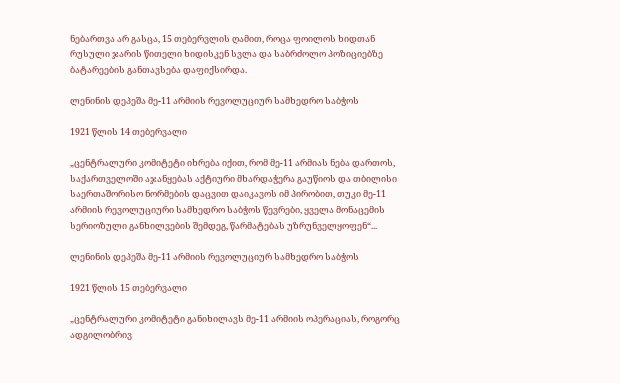ნებართვა არ გასცა, 15 თებერვლის ღამით, როცა ფოილოს ხიდთან რუსული ჯარის წითელი ხიდისკენ სვლა და საბრძოლო პოზიციებზე ბატარეების განთავსება დაფიქსირდა.

ლენინის დეპეშა მე-11 არმიის რევოლუციურ სამხედრო საბჭოს

1921 წლის 14 თებერვალი

„ცენტრალური კომიტეტი იხრება იქით, რომ მე-11 არმიას ნება დართოს, საქართველოში აჯანყებას აქტიური მხარდაჭერა გაუწიოს და თბილისი საერთაშორისო ნორმების დაცვით დაიკავოს იმ პირობით, თუკი მე-11 არმიის რევოლუციური სამხედრო საბჭოს წევრები, ყველა მონაცემის სერიოზული განხილვების შემდეგ, წარმატებას უზრუნველყოფენ“...

ლენინის დეპეშა მე-11 არმიის რევოლუციურ სამხედრო საბჭოს

1921 წლის 15 თებერვალი

„ცენტრალური კომიტეტი განიხილავს მე-11 არმიის ოპერაციას, როგორც ადგილობრივ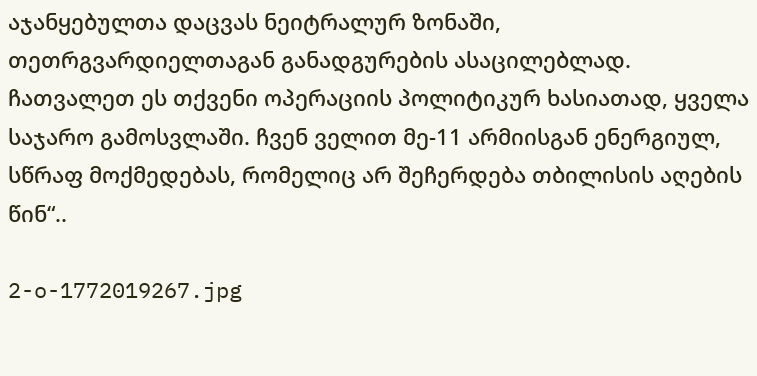აჯანყებულთა დაცვას ნეიტრალურ ზონაში, თეთრგვარდიელთაგან განადგურების ასაცილებლად. ჩათვალეთ ეს თქვენი ოპერაციის პოლიტიკურ ხასიათად, ყველა საჯარო გამოსვლაში. ჩვენ ველით მე-11 არმიისგან ენერგიულ, სწრაფ მოქმედებას, რომელიც არ შეჩერდება თბილისის აღების წინ“..

2-o-1772019267.jpg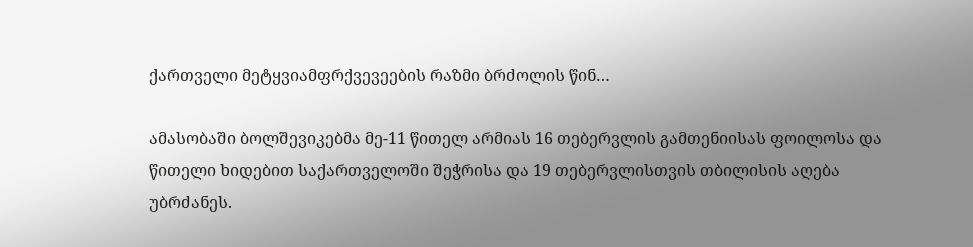ქართველი მეტყვიამფრქვევეების რაზმი ბრძოლის წინ…

ამასობაში ბოლშევიკებმა მე-11 წითელ არმიას 16 თებერვლის გამთენიისას ფოილოსა და წითელი ხიდებით საქართველოში შეჭრისა და 19 თებერვლისთვის თბილისის აღება უბრძანეს.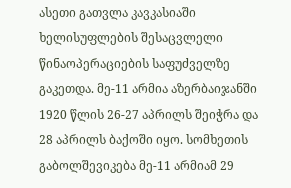ასეთი გათვლა კავკასიაში ხელისუფლების შესაცვლელი წინაოპერაციების საფუძველზე გაკეთდა. მე-11 არმია აზერბაიჯანში 1920 წლის 26-27 აპრილს შეიჭრა და 28 აპრილს ბაქოში იყო. სომხეთის გაბოლშევიკება მე-11 არმიამ 29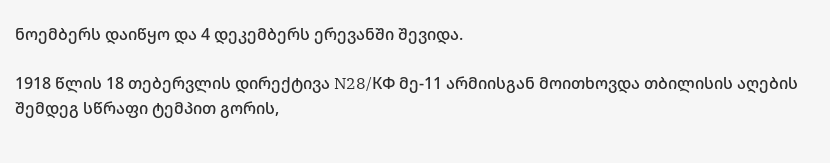ნოემბერს დაიწყო და 4 დეკემბერს ერევანში შევიდა.

1918 წლის 18 თებერვლის დირექტივა N28/КФ მე-11 არმიისგან მოითხოვდა თბილისის აღების შემდეგ სწრაფი ტემპით გორის,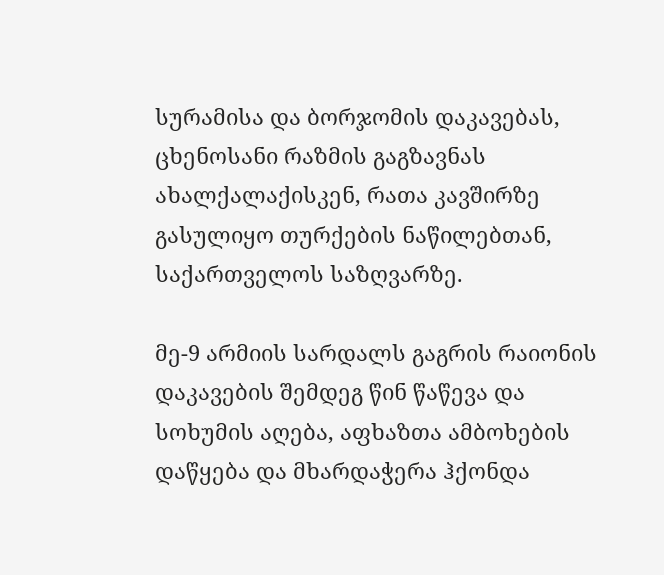სურამისა და ბორჯომის დაკავებას, ცხენოსანი რაზმის გაგზავნას ახალქალაქისკენ, რათა კავშირზე გასულიყო თურქების ნაწილებთან, საქართველოს საზღვარზე.

მე-9 არმიის სარდალს გაგრის რაიონის დაკავების შემდეგ წინ წაწევა და სოხუმის აღება, აფხაზთა ამბოხების დაწყება და მხარდაჭერა ჰქონდა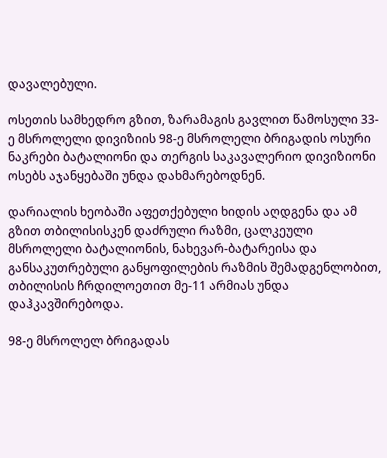დავალებული.

ოსეთის სამხედრო გზით, ზარამაგის გავლით წამოსული 33-ე მსროლელი დივიზიის 98-ე მსროლელი ბრიგადის ოსური ნაკრები ბატალიონი და თერგის საკავალერიო დივიზიონი ოსებს აჯანყებაში უნდა დახმარებოდნენ.

დარიალის ხეობაში აფეთქებული ხიდის აღდგენა და ამ გზით თბილისისკენ დაძრული რაზმი, ცალკეული მსროლელი ბატალიონის, ნახევარ-ბატარეისა და განსაკუთრებული განყოფილების რაზმის შემადგენლობით, თბილისის ჩრდილოეთით მე-11 არმიას უნდა დაჰკავშირებოდა.

98-ე მსროლელ ბრიგადას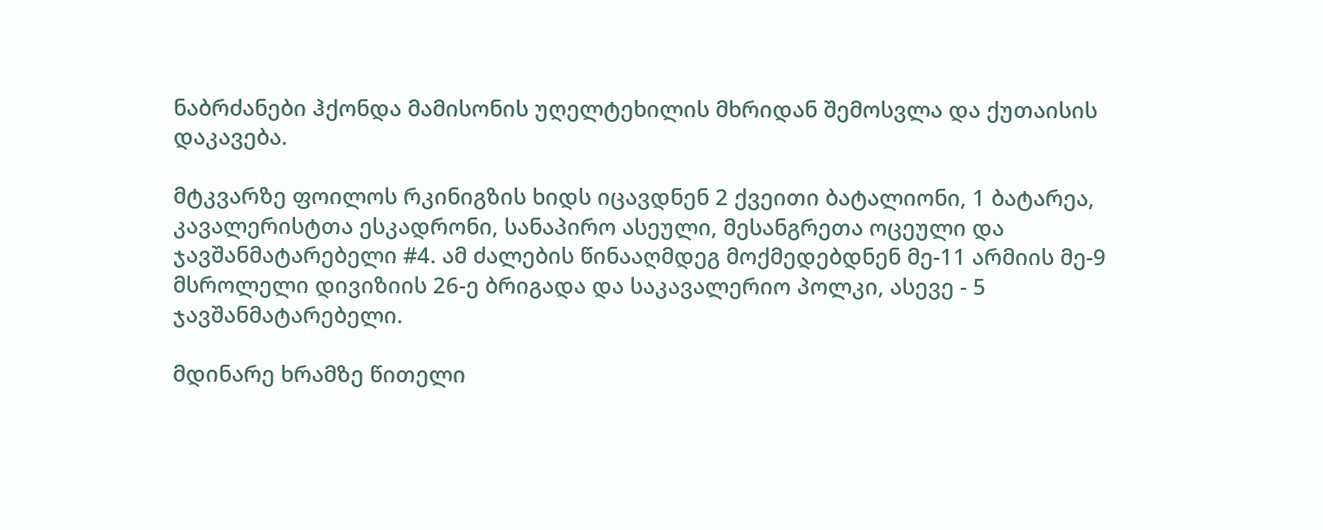ნაბრძანები ჰქონდა მამისონის უღელტეხილის მხრიდან შემოსვლა და ქუთაისის დაკავება.

მტკვარზე ფოილოს რკინიგზის ხიდს იცავდნენ 2 ქვეითი ბატალიონი, 1 ბატარეა, კავალერისტთა ესკადრონი, სანაპირო ასეული, მესანგრეთა ოცეული და ჯავშანმატარებელი #4. ამ ძალების წინააღმდეგ მოქმედებდნენ მე-11 არმიის მე-9 მსროლელი დივიზიის 26-ე ბრიგადა და საკავალერიო პოლკი, ასევე - 5 ჯავშანმატარებელი.

მდინარე ხრამზე წითელი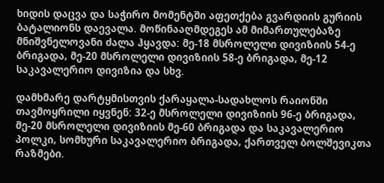ხიდის დაცვა და საჭირო მომენტში აფეთქება გვარდიის გურიის ბატალიონს დაევალა. მოწინააღმდეგეს ამ მიმართულებაზე მნიშვნელოვანი ძალა ჰყავდა: მე-18 მსროლელი დივიზიის 54-ე ბრიგადა, მე-20 მსროლელი დივიზიის 58-ე ბრიგადა, მე-12 საკავალერიო დივიზია და სხვ.

დამხმარე დარტყმისთვის ქარაყალა-სადახლოს რაიონში თავმოყრილი იყვნენ: 32-ე მსროლელი დივიზიის 96-ე ბრიგადა, მე-20 მსროლელი დივიზიის მე-60 ბრიგადა და საკავალერიო პოლკი, სომხური საკავალერიო ბრიგადა, ქართველ ბოლშევიკთა რაზმები.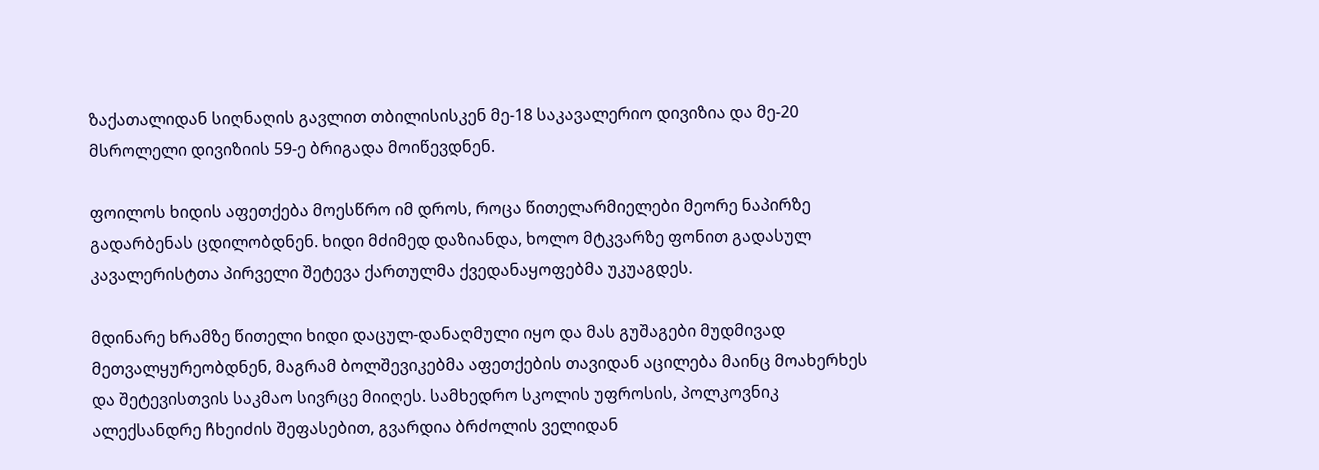ზაქათალიდან სიღნაღის გავლით თბილისისკენ მე-18 საკავალერიო დივიზია და მე-20 მსროლელი დივიზიის 59-ე ბრიგადა მოიწევდნენ.

ფოილოს ხიდის აფეთქება მოესწრო იმ დროს, როცა წითელარმიელები მეორე ნაპირზე გადარბენას ცდილობდნენ. ხიდი მძიმედ დაზიანდა, ხოლო მტკვარზე ფონით გადასულ კავალერისტთა პირველი შეტევა ქართულმა ქვედანაყოფებმა უკუაგდეს.

მდინარე ხრამზე წითელი ხიდი დაცულ-დანაღმული იყო და მას გუშაგები მუდმივად მეთვალყურეობდნენ, მაგრამ ბოლშევიკებმა აფეთქების თავიდან აცილება მაინც მოახერხეს და შეტევისთვის საკმაო სივრცე მიიღეს. სამხედრო სკოლის უფროსის, პოლკოვნიკ ალექსანდრე ჩხეიძის შეფასებით, გვარდია ბრძოლის ველიდან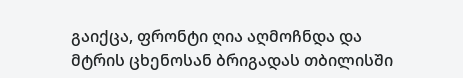გაიქცა, ფრონტი ღია აღმოჩნდა და მტრის ცხენოსან ბრიგადას თბილისში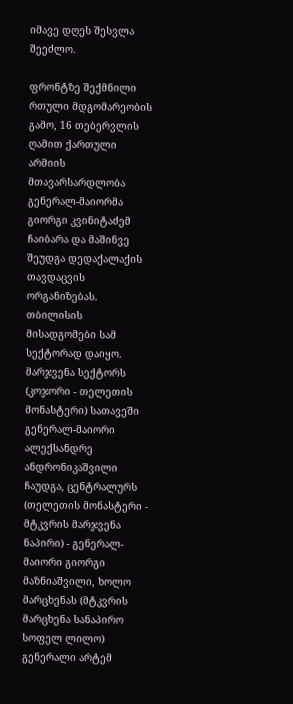იმავე დღეს შესვლა შეეძლო.

ფრონტზე შექმნილი რთული მდგომარეობის გამო, 16 თებერვლის ღამით ქართული არმიის მთავარსარდლობა გენერალ-მაიორმა გიორგი კვინიტაძემ ჩაიბარა და მაშინვე შეუდგა დედაქალაქის თავდაცვის ორგანიზებას. თბილისის მისადგომები სამ სექტორად დაიყო. მარჯვენა სექტორს (კოჯორი - თელეთის მონასტერი) სათავეში გენერალ-მაიორი ალექსანდრე ანდრონიკაშვილი ჩაუდგა, ცენტრალურს (თელეთის მონასტერი - მტკვრის მარჯვენა ნაპირი) - გენერალ-მაიორი გიორგი მაზნიაშვილი, ხოლო მარცხენას (მტკვრის მარცხენა სანაპირო სოფელ ლილო) გენერალი არტემ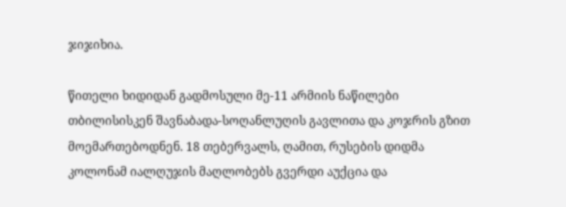ჯიჯიხია.

წითელი ხიდიდან გადმოსული მე-11 არმიის ნაწილები თბილისისკენ შავნაბადა-სოღანლუღის გავლითა და კოჯრის გზით მოემართებოდნენ. 18 თებერვალს, ღამით, რუსების დიდმა კოლონამ იალღუჯის მაღლობებს გვერდი აუქცია და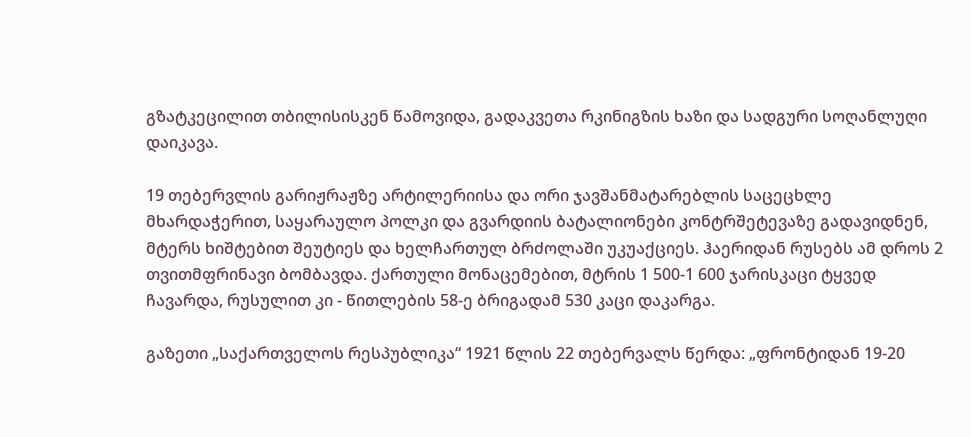გზატკეცილით თბილისისკენ წამოვიდა, გადაკვეთა რკინიგზის ხაზი და სადგური სოღანლუღი დაიკავა.

19 თებერვლის გარიჟრაჟზე არტილერიისა და ორი ჯავშანმატარებლის საცეცხლე მხარდაჭერით, საყარაულო პოლკი და გვარდიის ბატალიონები კონტრშეტევაზე გადავიდნენ, მტერს ხიშტებით შეუტიეს და ხელჩართულ ბრძოლაში უკუაქციეს. ჰაერიდან რუსებს ამ დროს 2 თვითმფრინავი ბომბავდა. ქართული მონაცემებით, მტრის 1 500-1 600 ჯარისკაცი ტყვედ ჩავარდა, რუსულით კი - წითლების 58-ე ბრიგადამ 530 კაცი დაკარგა.

გაზეთი „საქართველოს რესპუბლიკა“ 1921 წლის 22 თებერვალს წერდა: „ფრონტიდან 19-20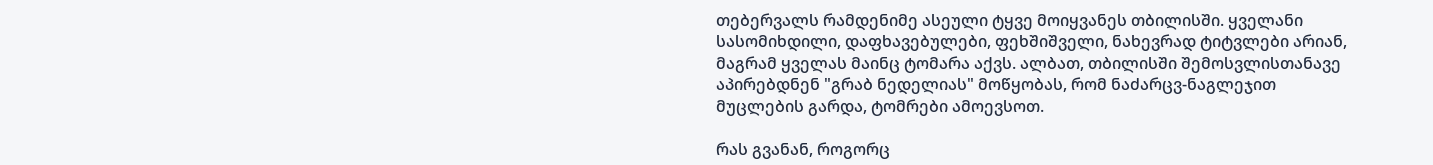თებერვალს რამდენიმე ასეული ტყვე მოიყვანეს თბილისში. ყველანი სასომიხდილი, დაფხავებულები, ფეხშიშველი, ნახევრად ტიტვლები არიან, მაგრამ ყველას მაინც ტომარა აქვს. ალბათ, თბილისში შემოსვლისთანავე აპირებდნენ "გრაბ ნედელიას" მოწყობას, რომ ნაძარცვ-ნაგლეჯით მუცლების გარდა, ტომრები ამოევსოთ.

რას გვანან, როგორც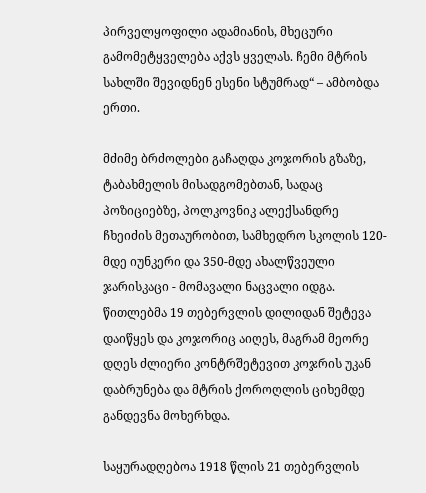პირველყოფილი ადამიანის, მხეცური გამომეტყველება აქვს ყველას. ჩემი მტრის სახლში შევიდნენ ესენი სტუმრად“ – ამბობდა ერთი.

მძიმე ბრძოლები გაჩაღდა კოჯორის გზაზე, ტაბახმელის მისადგომებთან, სადაც პოზიციებზე, პოლკოვნიკ ალექსანდრე ჩხეიძის მეთაურობით, სამხედრო სკოლის 120-მდე იუნკერი და 350-მდე ახალწვეული ჯარისკაცი - მომავალი ნაცვალი იდგა. წითლებმა 19 თებერვლის დილიდან შეტევა დაიწყეს და კოჯორიც აიღეს, მაგრამ მეორე დღეს ძლიერი კონტრშეტევით კოჯრის უკან დაბრუნება და მტრის ქოროღლის ციხემდე განდევნა მოხერხდა.

საყურადღებოა 1918 წლის 21 თებერვლის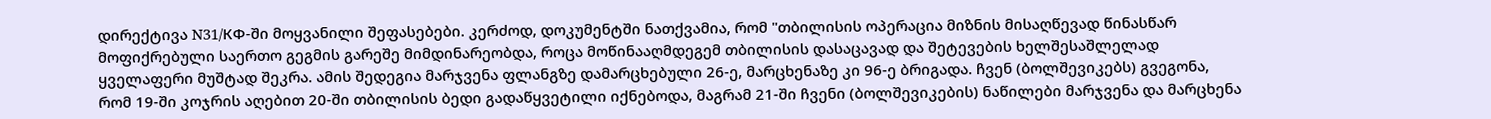დირექტივა N31/КФ-ში მოყვანილი შეფასებები. კერძოდ, დოკუმენტში ნათქვამია, რომ "თბილისის ოპერაცია მიზნის მისაღწევად წინასწარ მოფიქრებული საერთო გეგმის გარეშე მიმდინარეობდა, როცა მოწინააღმდეგემ თბილისის დასაცავად და შეტევების ხელშესაშლელად ყველაფერი მუშტად შეკრა. ამის შედეგია მარჯვენა ფლანგზე დამარცხებული 26-ე, მარცხენაზე კი 96-ე ბრიგადა. ჩვენ (ბოლშევიკებს) გვეგონა, რომ 19-ში კოჯრის აღებით 20-ში თბილისის ბედი გადაწყვეტილი იქნებოდა, მაგრამ 21-ში ჩვენი (ბოლშევიკების) ნაწილები მარჯვენა და მარცხენა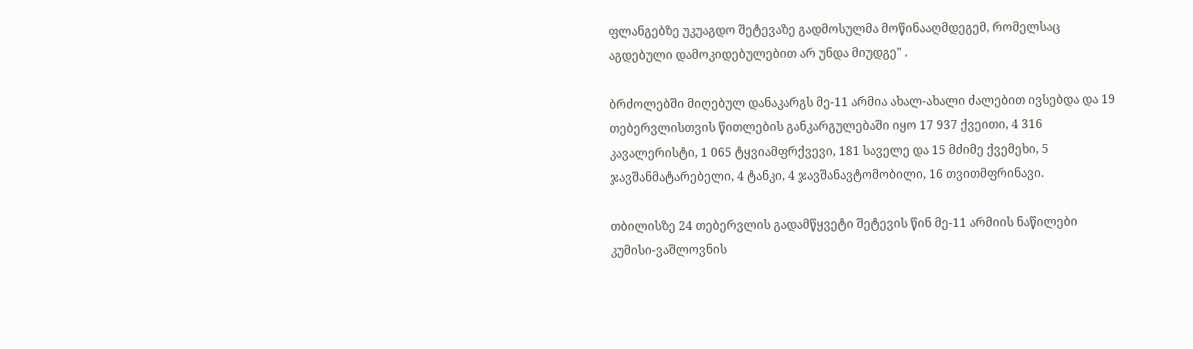ფლანგებზე უკუაგდო შეტევაზე გადმოსულმა მოწინააღმდეგემ, რომელსაც აგდებული დამოკიდებულებით არ უნდა მიუდგე" .

ბრძოლებში მიღებულ დანაკარგს მე-11 არმია ახალ-ახალი ძალებით ივსებდა და 19 თებერვლისთვის წითლების განკარგულებაში იყო 17 937 ქვეითი, 4 316 კავალერისტი, 1 065 ტყვიამფრქვევი, 181 საველე და 15 მძიმე ქვემეხი, 5 ჯავშანმატარებელი, 4 ტანკი, 4 ჯავშანავტომობილი, 16 თვითმფრინავი.

თბილისზე 24 თებერვლის გადამწყვეტი შეტევის წინ მე-11 არმიის ნაწილები კუმისი-ვაშლოვნის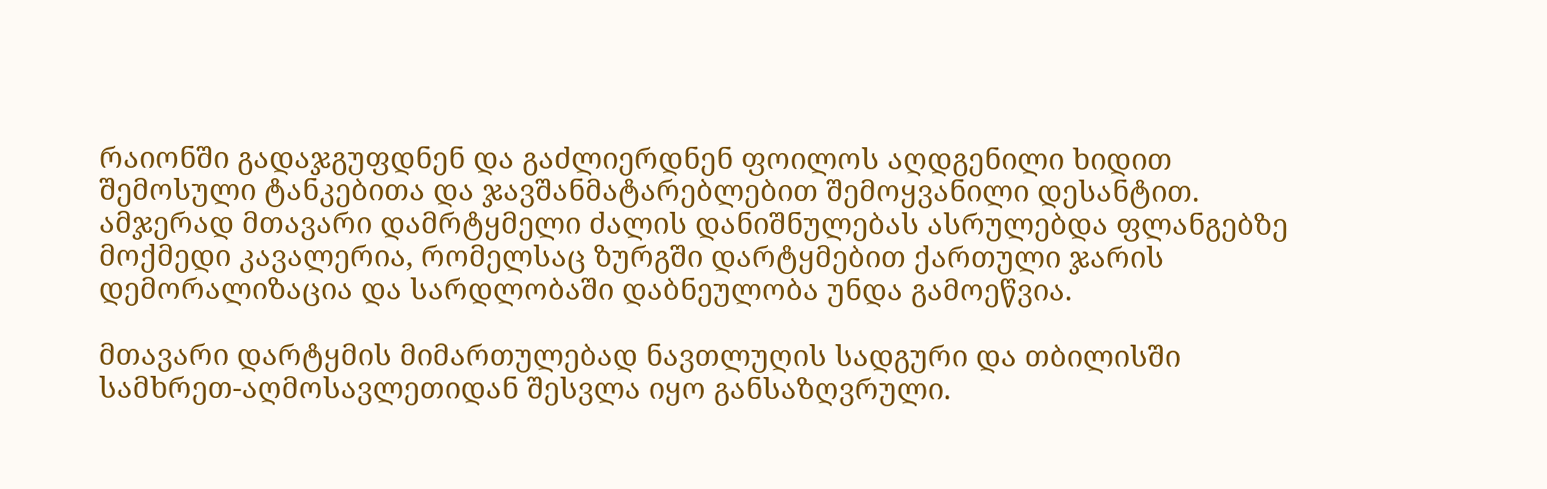რაიონში გადაჯგუფდნენ და გაძლიერდნენ ფოილოს აღდგენილი ხიდით შემოსული ტანკებითა და ჯავშანმატარებლებით შემოყვანილი დესანტით. ამჯერად მთავარი დამრტყმელი ძალის დანიშნულებას ასრულებდა ფლანგებზე მოქმედი კავალერია, რომელსაც ზურგში დარტყმებით ქართული ჯარის დემორალიზაცია და სარდლობაში დაბნეულობა უნდა გამოეწვია.

მთავარი დარტყმის მიმართულებად ნავთლუღის სადგური და თბილისში სამხრეთ-აღმოსავლეთიდან შესვლა იყო განსაზღვრული.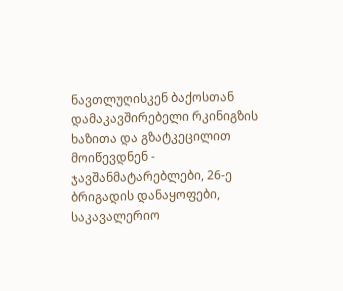ნავთლუღისკენ ბაქოსთან დამაკავშირებელი რკინიგზის ხაზითა და გზატკეცილით მოიწევდნენ - ჯავშანმატარებლები, 26-ე ბრიგადის დანაყოფები, საკავალერიო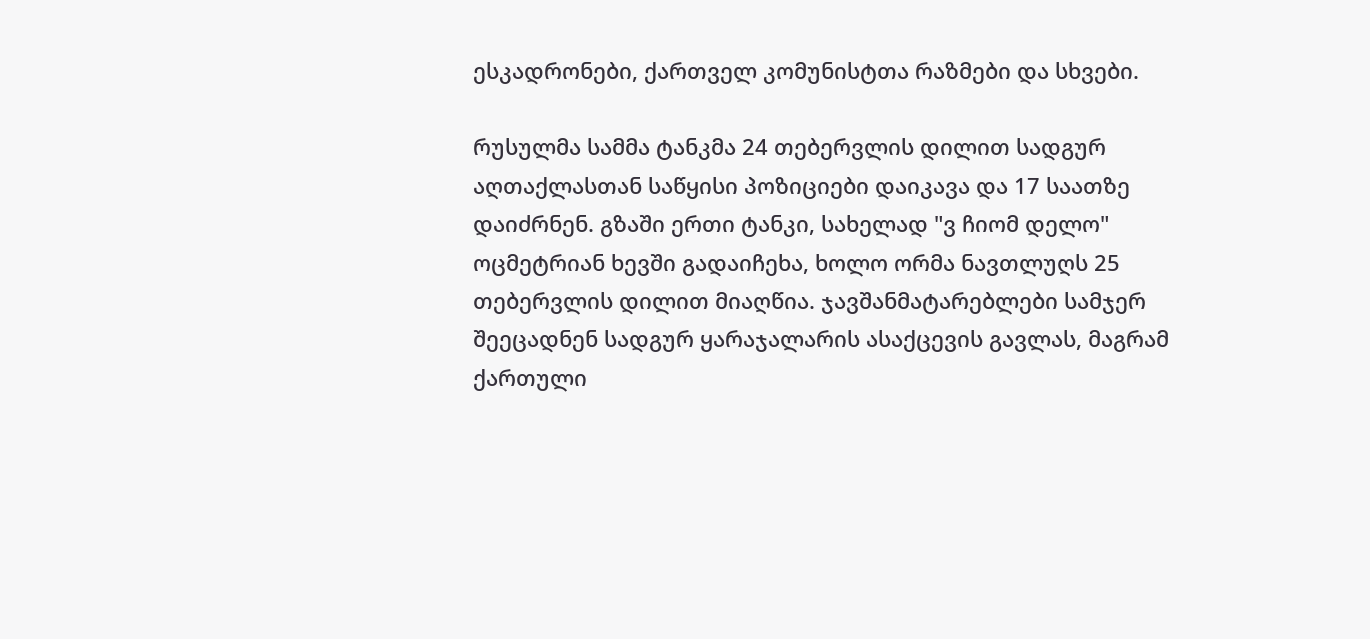ესკადრონები, ქართველ კომუნისტთა რაზმები და სხვები.

რუსულმა სამმა ტანკმა 24 თებერვლის დილით სადგურ აღთაქლასთან საწყისი პოზიციები დაიკავა და 17 საათზე დაიძრნენ. გზაში ერთი ტანკი, სახელად "ვ ჩიომ დელო" ოცმეტრიან ხევში გადაიჩეხა, ხოლო ორმა ნავთლუღს 25 თებერვლის დილით მიაღწია. ჯავშანმატარებლები სამჯერ შეეცადნენ სადგურ ყარაჯალარის ასაქცევის გავლას, მაგრამ ქართული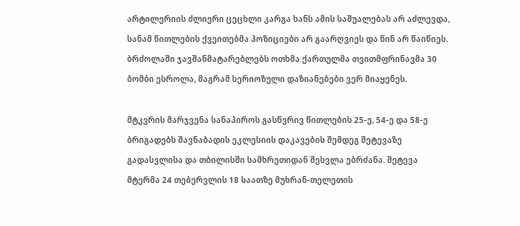არტილერიის ძლიერი ცეცხლი კარგა ხანს ამის საშუალებას არ აძლევდა, სანამ წითლების ქვეითებმა პოზიციები არ გაარღვიეს და წინ არ წაიწიეს. ბრძოლაში ჯავშანმატარებლებს ოთხმა ქართულმა თვითმფრინავმა 30 ბომბი ესროლა, მაგრამ სერიოზული დაზიანებები ვერ მიაყენეს.

მტკვრის მარჯვენა სანაპიროს გასწვრივ წითლების 25-ე, 54-ე და 58-ე ბრიგადებს შავნაბადის ეკლესიის დაკავების შემდეგ შეტევაზე გადასვლისა და თბილისში სამხრეთიდან შესვლა ებრძანა. შეტევა მტერმა 24 თებერვლის 18 საათზე მუხრან-თელეთის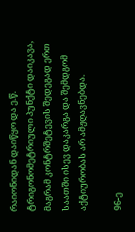რაიონიდან დაიწყო და ე.წ. ტრიგონომეტრიული პუნქტი დაიკავა, მაგრამ კონტრშეტევის შედეგად ერთ საათში ისევ დაკარგა და შემდგომ აქტიურობას არ ამჟღავნებდა.

96-ე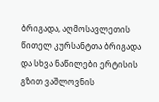ბრიგადა, აღმოსავლეთის წითელ კურსანტთა ბრიგადა და სხვა ნაწილები ერტისის გზით ვაშლოვნის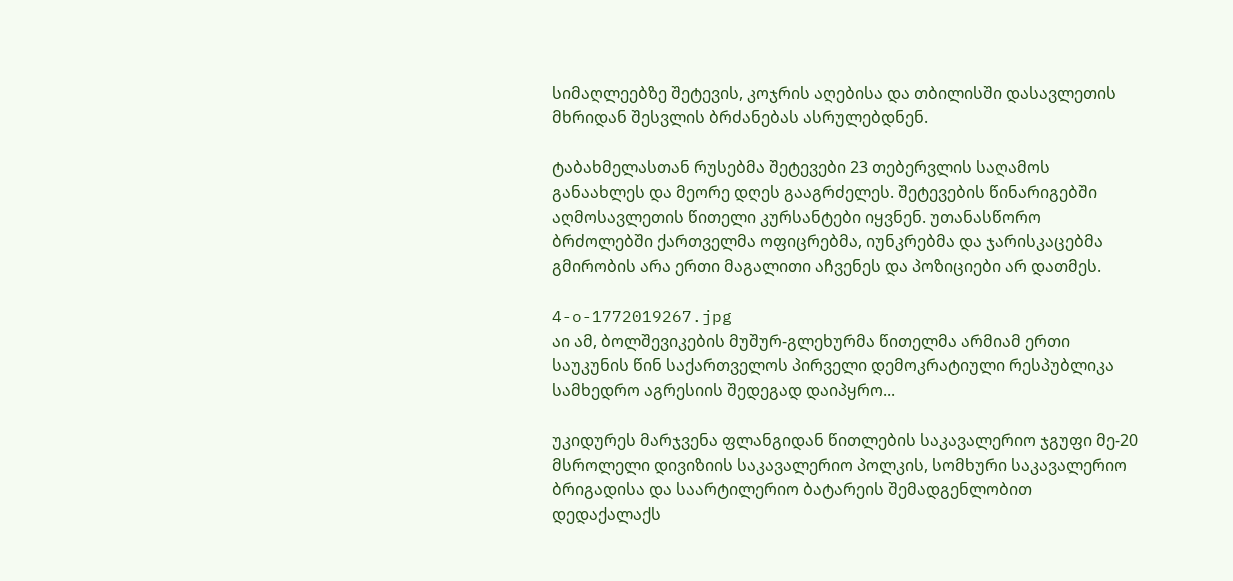სიმაღლეებზე შეტევის, კოჯრის აღებისა და თბილისში დასავლეთის მხრიდან შესვლის ბრძანებას ასრულებდნენ.

ტაბახმელასთან რუსებმა შეტევები 23 თებერვლის საღამოს განაახლეს და მეორე დღეს გააგრძელეს. შეტევების წინარიგებში აღმოსავლეთის წითელი კურსანტები იყვნენ. უთანასწორო ბრძოლებში ქართველმა ოფიცრებმა, იუნკრებმა და ჯარისკაცებმა გმირობის არა ერთი მაგალითი აჩვენეს და პოზიციები არ დათმეს.

4-o-1772019267.jpg
აი ამ, ბოლშევიკების მუშურ-გლეხურმა წითელმა არმიამ ერთი საუკუნის წინ საქართველოს პირველი დემოკრატიული რესპუბლიკა სამხედრო აგრესიის შედეგად დაიპყრო...

უკიდურეს მარჯვენა ფლანგიდან წითლების საკავალერიო ჯგუფი მე-20 მსროლელი დივიზიის საკავალერიო პოლკის, სომხური საკავალერიო ბრიგადისა და საარტილერიო ბატარეის შემადგენლობით დედაქალაქს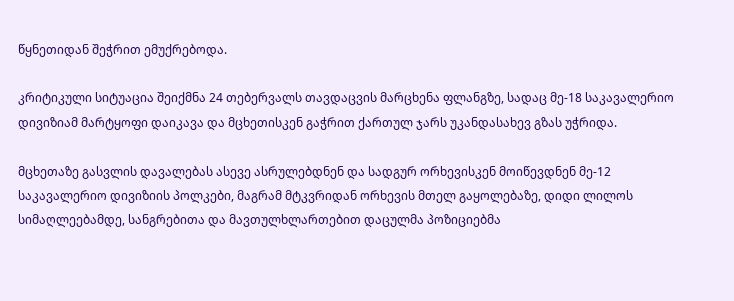წყნეთიდან შეჭრით ემუქრებოდა.

კრიტიკული სიტუაცია შეიქმნა 24 თებერვალს თავდაცვის მარცხენა ფლანგზე, სადაც მე-18 საკავალერიო დივიზიამ მარტყოფი დაიკავა და მცხეთისკენ გაჭრით ქართულ ჯარს უკანდასახევ გზას უჭრიდა.

მცხეთაზე გასვლის დავალებას ასევე ასრულებდნენ და სადგურ ორხევისკენ მოიწევდნენ მე-12 საკავალერიო დივიზიის პოლკები, მაგრამ მტკვრიდან ორხევის მთელ გაყოლებაზე, დიდი ლილოს სიმაღლეებამდე, სანგრებითა და მავთულხლართებით დაცულმა პოზიციებმა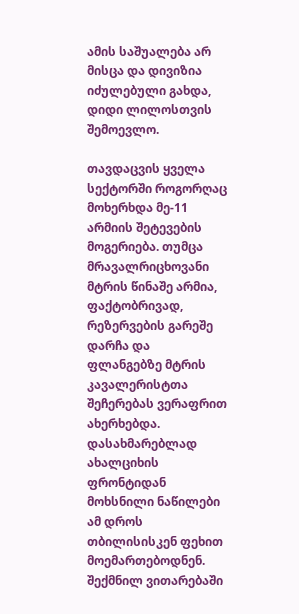ამის საშუალება არ მისცა და დივიზია იძულებული გახდა, დიდი ლილოსთვის შემოევლო.

თავდაცვის ყველა სექტორში როგორღაც მოხერხდა მე-11 არმიის შეტევების მოგერიება. თუმცა მრავალრიცხოვანი მტრის წინაშე არმია, ფაქტობრივად, რეზერვების გარეშე დარჩა და ფლანგებზე მტრის კავალერისტთა შეჩერებას ვერაფრით ახერხებდა. დასახმარებლად ახალციხის ფრონტიდან მოხსნილი ნაწილები ამ დროს თბილისისკენ ფეხით მოემართებოდნენ. შექმნილ ვითარებაში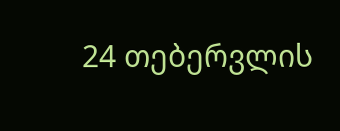24 თებერვლის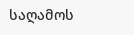საღამოს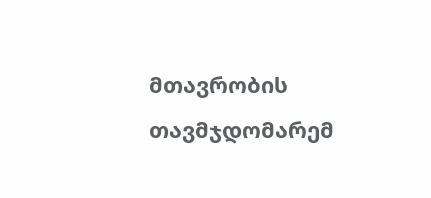მთავრობის თავმჯდომარემ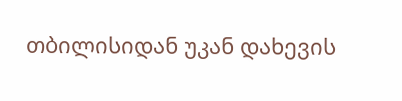თბილისიდან უკან დახევის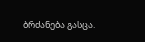ბრძანება გასცა.